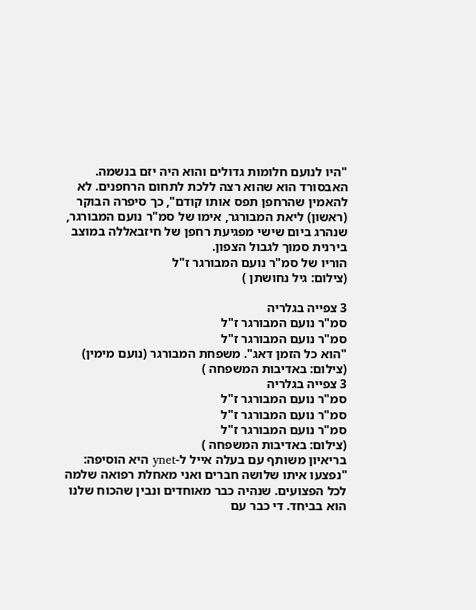"היו לנועם חלומות גדולים והוא היה יזם בנשמה. האבסורד הוא שהוא רצה ללכת לתחום הרחפנים. לא להאמין שהרחפן תפס אותו קודם", כך סיפרה הבוקר (ראשון) ליאת המבורגר, אימו של סמ"ר נועם המבורגר, שנהרג ביום שישי מפגיעת רחפן של חיזבאללה במוצב בירנית סמוך לגבול הצפון.
הוריו של סמ"ר נועם המבורגר ז"ל
(צילום: גיל נחושתן )

3 צפייה בגלריה
סמ"ר נועם המבורגר ז"ל
סמ"ר נועם המבורגר ז"ל
"הוא כל הזמן דאג". משפחת המבורגר (נועם מימין)
(צילום: באדיבות המשפחה )
3 צפייה בגלריה
סמ"ר נועם המבורגר ז"ל
סמ"ר נועם המבורגר ז"ל
סמ"ר נועם המבורגר ז"ל
(צילום: באדיבות המשפחה )
בריאיון משותף עם בעלה אייל ל-ynet היא הוסיפה: "נפצעו איתו שלושה חברים ואני מאחלת רפואה שלמה לכל הפצועים. שנהיה כבר מאוחדים ונבין שהכוח שלנו הוא בביחד. די כבר עם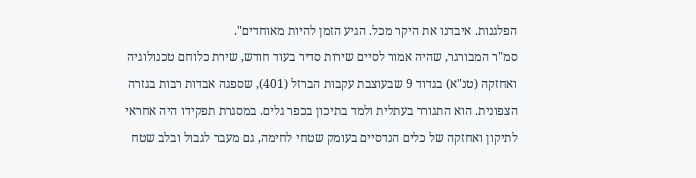הפלגנות. איבדנו את היקר מכל. הגיע הזמן להיות מאוחדים".
סמ"ר המבורגר, שהיה אמור לסיים שירות סדיר בעוד חודש, שירת כלוחם טכנולוגיה ואחזקה (טנ"א) בגדוד 9 שבעוצבת עקבות הברזל (401), שספגה אבדות רבות בגזרה הצפונית. הוא התגורר בעתלית ולמד בתיכון בכפר גלים. במסגרת תפקידו היה אחראי לתיקון ואחזקה של כלים הנדסיים בעומק שטחי לחימה, גם מעבר לגבול ובלב שטח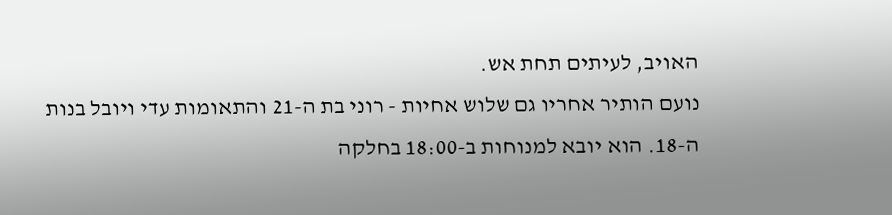האויב, לעיתים תחת אש.
נועם הותיר אחריו גם שלוש אחיות - רוני בת ה-21 והתאומות עדי ויובל בנות ה-18. הוא יובא למנוחות ב-18:00 בחלקה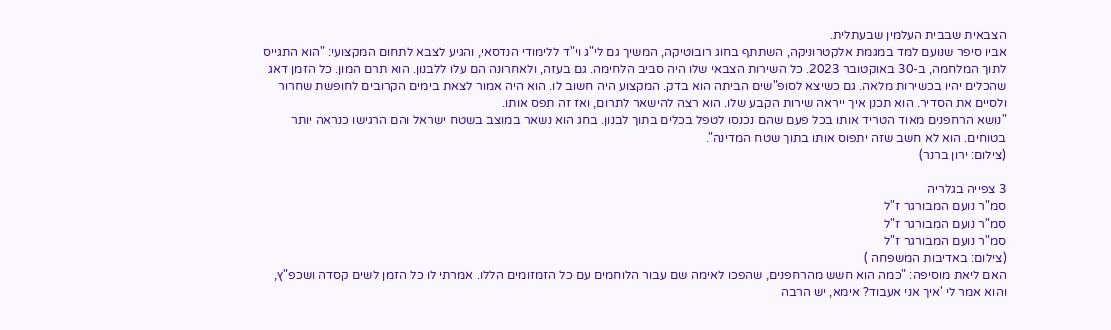הצבאית שבבית העלמין שבעתלית.
אביו סיפר שנועם למד במגמת אלקטרוניקה, השתתף בחוג רובוטיקה, המשיך גם לי"ג וי"ד ללימודי הנדסאי, והגיע לצבא לתחום המקצועי: "הוא התגייס לתוך המלחמה, ב-30 באוקטובר 2023. כל השירות הצבאי שלו היה סביב הלחימה. גם בעזה, ולאחרונה הם עלו ללבנון. הוא תרם המון. כל הזמן דאג שהכלים יהיו בכשירות מלאה. גם כשיצא לסופ"שים הביתה הוא בדק. המקצוע היה חשוב לו. הוא היה אמור לצאת בימים הקרובים לחופשת שחרור ולסיים את הסדיר. הוא תכנן איך ייראה שירות הקבע שלו. הוא רצה להישאר לתרום, ואז זה תפס אותו.
"נושא הרחפנים מאוד הטריד אותו בכל פעם שהם נכנסו לטפל בכלים בתוך לבנון. בחג הוא נשאר במוצב בשטח ישראל והם הרגישו כנראה יותר בטוחים. הוא לא חשב שזה יתפוס אותו בתוך שטח המדינה".
(צילום: ירון ברנר)

3 צפייה בגלריה
סמ"ר נועם המבורגר ז"ל
סמ"ר נועם המבורגר ז"ל
סמ"ר נועם המבורגר ז"ל
(צילום: באדיבות המשפחה )
האם ליאת מוסיפה: "כמה הוא חשש מהרחפנים, שהפכו לאימה שם עבור הלוחמים עם כל הזמזומים הללו. אמרתי לו כל הזמן לשים קסדה ושכפ"ץ, והוא אמר לי 'איך אני אעבוד? אימא, יש הרבה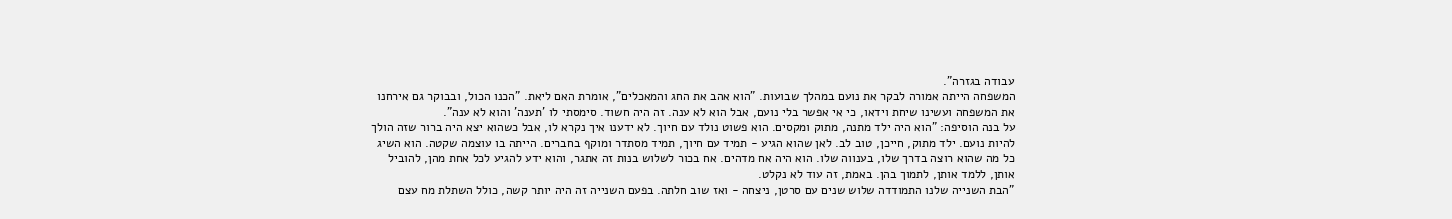עבודה בגזרה".
המשפחה הייתה אמורה לבקר את נועם במהלך שבועות. "הוא אהב את החג והמאכלים", אומרת האם ליאת. "הכנו הכול, ובבוקר גם אירחנו את המשפחה ועשינו שיחת וידאו, כי אי אפשר בלי נועם, אבל הוא לא ענה. זה היה חשוד. סימסתי לו 'תענה' והוא לא ענה".
על בנה הוסיפה: "הוא היה ילד מתנה, מתוק ומקסים. הוא פשוט נולד עם חיוך. לא ידענו איך נקרא לו, אבל כשהוא יצא היה ברור שזה הולך להיות נועם. ילד מתוק, חייכן, טוב לב. לאן שהוא הגיע - תמיד עם חיוך, תמיד מסתדר ומוקף בחברים. הייתה בו עוצמה שקטה. הוא השיג כל מה שהוא רוצה בדרך שלו, בענווה שלו. הוא היה אח מדהים. אח בכור לשלוש בנות זה אתגר, והוא ידע להגיע לכל אחת מהן, להוביל אותן, ללמד אותן, לתמוך בהן. באמת, זה עוד לא נקלט.
"הבת השנייה שלנו התמודדה שלוש שנים עם סרטן, ניצחה - ואז שוב חלתה. בפעם השנייה זה היה יותר קשה, כולל השתלת מח עצם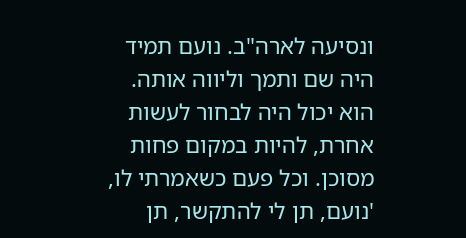ונסיעה לארה"ב. נועם תמיד היה שם ותמך וליווה אותה. הוא יכול היה לבחור לעשות אחרת, להיות במקום פחות מסוכן. וכל פעם כשאמרתי לו, 'נועם, תן לי להתקשר, תן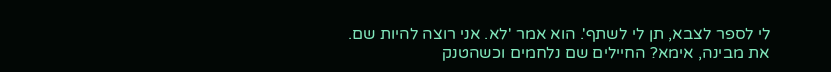לי לספר לצבא, תן לי לשתף'. הוא אמר 'לא. אני רוצה להיות שם. את מבינה, אימא? החיילים שם נלחמים וכשהטנק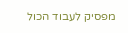מפסיק לעבוד הכול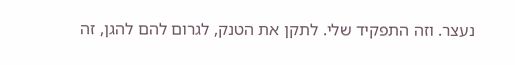נעצר. וזה התפקיד שלי. לתקן את הטנק, לגרום להם להגן, זה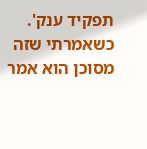תפקיד ענק'. כשאמרתי שזה מסוכן הוא אמר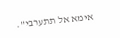אימא אל תתערבי".